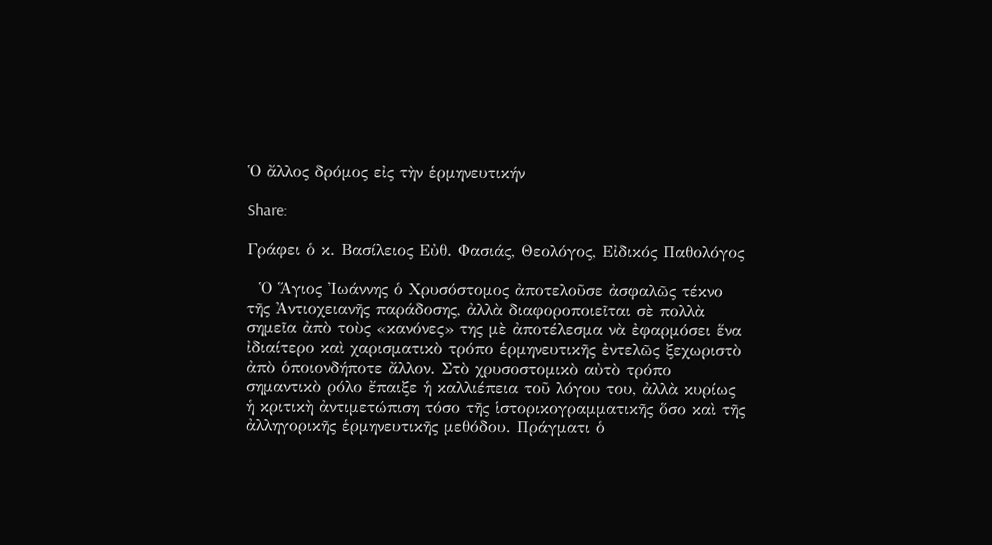Ὁ ἄλλος δρόμος εἰς τὴν ἑρμηνευτικήν

Share:

Γράφει ὁ κ. Βασίλειος Εὐθ. Φασιάς, Θεολόγος, Εἰδικός Παθολόγος

  Ὁ Ἅγιος Ἰωάννης ὁ Χρυσόστομος ἀποτελοῦσε ἀσφαλῶς τέκνο τῆς Ἀντιοχειανῆς παράδοσης, ἀλλὰ διαφοροποιεῖται σὲ πολλὰ σημεῖα ἀπὸ τοὺς «κανόνες» της μὲ ἀποτέλεσμα νὰ ἐφαρμόσει ἕνα ἰδιαίτερο καὶ χαρισματικὸ τρόπο ἑρμηνευτικῆς ἐντελῶς ξεχωριστὸ ἀπὸ ὁποιονδήποτε ἄλλον. Στὸ χρυσοστομικὸ αὐτὸ τρόπο σημαντικὸ ρόλο ἔπαιξε ἡ καλλιέπεια τοῦ λόγου του, ἀλλὰ κυρίως ἡ κριτικὴ ἀντιμετώπιση τόσο τῆς ἱστορικογραμματικῆς ὅσο καὶ τῆς ἀλληγορικῆς ἑρμηνευτικῆς μεθόδου. Πράγματι ὁ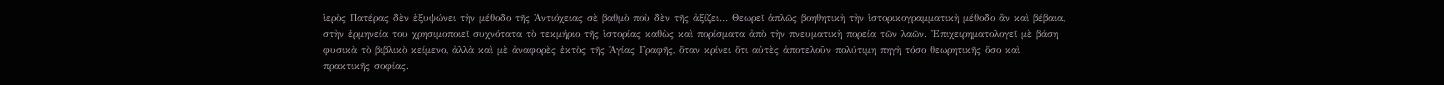ἱερὸς Πατέρας δὲν ἐξυψώνει τὴν μέθοδο τῆς Ἀντιόχειας σὲ βαθμὸ ποὺ δὲν τῆς ἀξίζει… Θεωρεῖ ἁπλῶς βοηθητικὴ τὴν ἱστορικογραμματικὴ μέθοδο ἂν καὶ βέβαια, στὴν ἑρμηνεία του χρησιμοποιεῖ συχνότατα τὸ τεκμήριο τῆς ἱστορίας καθὼς καὶ πορίσματα ἀπὸ τὴν πνευματικὴ πορεία τῶν λαῶν. Ἐπιχειρηματολογεῖ μὲ βάση φυσικὰ τὸ βιβλικὸ κείμενο, ἀλλὰ καὶ μὲ ἀναφορὲς ἐκτὸς τῆς Ἁγίας Γραφῆς, ὅταν κρίνει ὅτι αὐτὲς ἀποτελοῦν πολύτιμη πηγὴ τόσο θεωρητικῆς ὅσο καὶ πρακτικῆς σοφίας.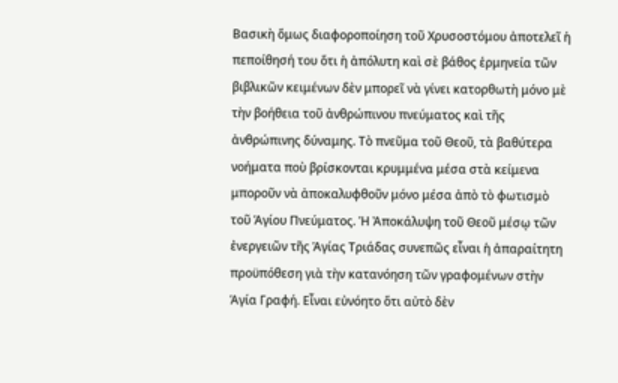Βασικὴ ὅμως διαφοροποίηση τοῦ Χρυσοστόμου ἀποτελεῖ ἡ πεποίθησή του ὅτι ἡ ἀπόλυτη καὶ σὲ βάθος ἑρμηνεία τῶν βιβλικῶν κειμένων δὲν μπορεῖ νὰ γίνει κατορθωτὴ μόνο μὲ τὴν βοήθεια τοῦ ἀνθρώπινου πνεύματος καὶ τῆς ἀνθρώπινης δύναμης. Τὸ πνεῦμα τοῦ Θεοῦ, τὰ βαθύτερα νοήματα ποὺ βρίσκονται κρυμμένα μέσα στὰ κείμενα μποροῦν νὰ ἀποκαλυφθοῦν μόνο μέσα ἀπὸ τὸ φωτισμὸ τοῦ Ἁγίου Πνεύματος. Ἡ Ἀποκάλυψη τοῦ Θεοῦ μέσῳ τῶν ἐνεργειῶν τῆς Ἁγίας Τριάδας συνεπῶς εἶναι ἡ ἀπαραίτητη προϋπόθεση γιὰ τὴν κατανόηση τῶν γραφομένων στὴν Ἁγία Γραφή. Εἶναι εὐνόητο ὅτι αὐτὸ δὲν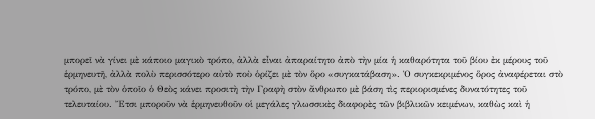μπορεῖ νὰ γίνει μὲ κάποιο μαγικὸ τρόπο, ἀλλὰ εἶναι ἀπαραίτητο ἀπὸ τὴν μία ἡ καθαρότητα τοῦ βίου ἐκ μέρους τοῦ ἑρμηνευτῆ, ἀλλὰ πολὺ περισσότερο αὐτὸ ποὺ ὁρίζει μὲ τὸν ὅρο «συγκατάβαση». Ὁ συγκεκριμένος ὅρος ἀναφέρεται στὸ τρόπο, μὲ τὸν ὁποῖο ὁ Θεὸς κάνει προσιτὴ τὴν Γραφὴ στὸν ἄνθρωπο μὲ βάση τὶς περιορισμένες δυνατότητες τοῦ τελευταίου. Ἔτσι μποροῦν νὰ ἑρμηνευθοῦν οἱ μεγάλες γλωσσικὲς διαφορὲς τῶν βιβλικῶν κειμένων, καθὼς καὶ ἡ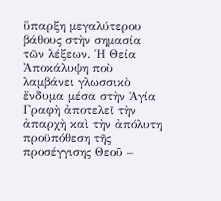ὕπαρξη μεγαλύτερου βάθους στὴν σημασία τῶν λέξεων. Ἡ Θεία Ἀποκάλυψη ποὺ λαμβάνει γλωσσικὸ ἔνδυμα μέσα στὴν Ἁγία Γραφὴ ἀποτελεῖ τὴν ἀπαρχὴ καὶ τὴν ἀπόλυτη προϋπόθεση τῆς προσέγγισης Θεοῦ –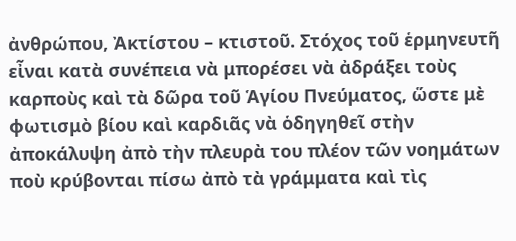ἀνθρώπου, Ἀκτίστου – κτιστοῦ. Στόχος τοῦ ἑρμηνευτῆ εἶναι κατὰ συνέπεια νὰ μπορέσει νὰ ἀδράξει τοὺς καρποὺς καὶ τὰ δῶρα τοῦ Ἁγίου Πνεύματος, ὥστε μὲ φωτισμὸ βίου καὶ καρδιᾶς νὰ ὁδηγηθεῖ στὴν ἀποκάλυψη ἀπὸ τὴν πλευρὰ του πλέον τῶν νοημάτων ποὺ κρύβονται πίσω ἀπὸ τὰ γράμματα καὶ τὶς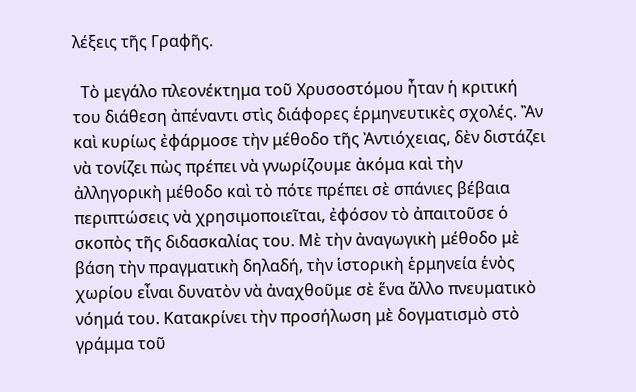λέξεις τῆς Γραφῆς.

  Τὸ μεγάλο πλεονέκτημα τοῦ Χρυσοστόμου ἦταν ἡ κριτική του διάθεση ἀπέναντι στὶς διάφορες ἑρμηνευτικὲς σχολές. Ἂν καὶ κυρίως ἐφάρμοσε τὴν μέθοδο τῆς Ἀντιόχειας, δὲν διστάζει νὰ τονίζει πὼς πρέπει νὰ γνωρίζουμε ἀκόμα καὶ τὴν ἀλληγορικὴ μέθοδο καὶ τὸ πότε πρέπει σὲ σπάνιες βέβαια περιπτώσεις νὰ χρησιμοποιεῖται, ἐφόσον τὸ ἀπαιτοῦσε ὁ σκοπὸς τῆς διδασκαλίας του. Μὲ τὴν ἀναγωγικὴ μέθοδο μὲ βάση τὴν πραγματικὴ δηλαδή, τὴν ἱστορικὴ ἑρμηνεία ἑνὸς χωρίου εἶναι δυνατὸν νὰ ἀναχθοῦμε σὲ ἕνα ἄλλο πνευματικὸ νόημά του. Κατακρίνει τὴν προσήλωση μὲ δογματισμὸ στὸ γράμμα τοῦ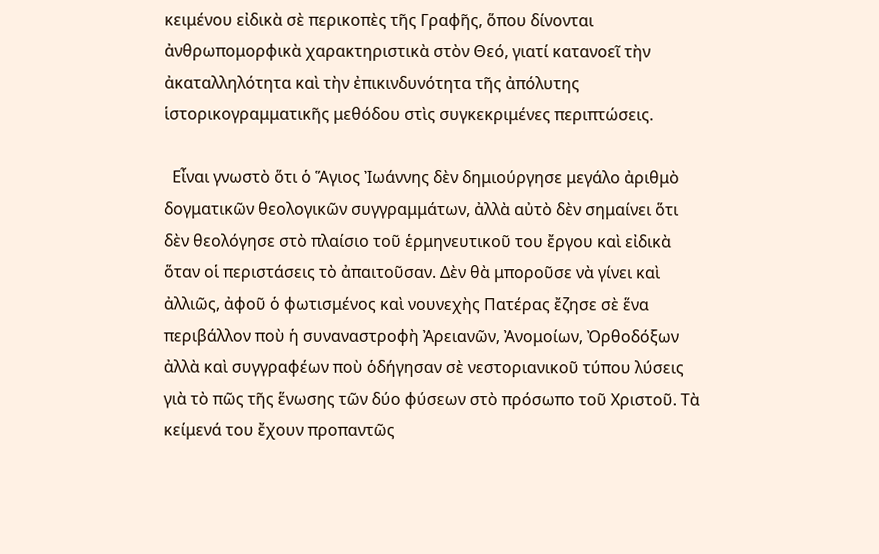κειμένου εἰδικὰ σὲ περικοπὲς τῆς Γραφῆς, ὅπου δίνονται ἀνθρωπομορφικὰ χαρακτηριστικὰ στὸν Θεό, γιατί κατανοεῖ τὴν ἀκαταλληλότητα καὶ τὴν ἐπικινδυνότητα τῆς ἀπόλυτης ἱστορικογραμματικῆς μεθόδου στὶς συγκεκριμένες περιπτώσεις.

  Εἶναι γνωστὸ ὅτι ὁ Ἅγιος Ἰωάννης δὲν δημιούργησε μεγάλο ἀριθμὸ δογματικῶν θεολογικῶν συγγραμμάτων, ἀλλὰ αὐτὸ δὲν σημαίνει ὅτι δὲν θεολόγησε στὸ πλαίσιο τοῦ ἑρμηνευτικοῦ του ἔργου καὶ εἰδικὰ ὅταν οἱ περιστάσεις τὸ ἀπαιτοῦσαν. Δὲν θὰ μποροῦσε νὰ γίνει καὶ ἀλλιῶς, ἀφοῦ ὁ φωτισμένος καὶ νουνεχὴς Πατέρας ἔζησε σὲ ἕνα περιβάλλον ποὺ ἡ συναναστροφὴ Ἀρειανῶν, Ἀνομοίων, Ὀρθοδόξων ἀλλὰ καὶ συγγραφέων ποὺ ὁδήγησαν σὲ νεστοριανικοῦ τύπου λύσεις γιὰ τὸ πῶς τῆς ἕνωσης τῶν δύο φύσεων στὸ πρόσωπο τοῦ Χριστοῦ. Τὰ κείμενά του ἔχουν προπαντῶς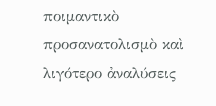ποιμαντικὸ προσανατολισμὸ καὶ λιγότερο ἀναλύσεις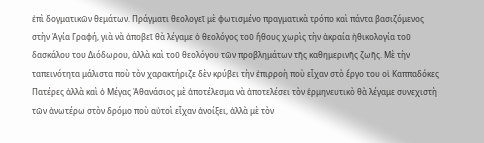ἐπὶ δογματικῶν θεμάτων. Πράγματι θεολογεῖ μὲ φωτισμένο πραγματικὰ τρόπο καὶ πάντα βασιζόμενος στὴν Ἁγία Γραφή, γιὰ νὰ ἀποβεῖ θὰ λέγαμε ὁ θεολόγος τοῦ ἤθους χωρὶς τὴν ἀκραία ἠθικολογία τοῦ δασκάλου του Διόδωρου, ἀλλὰ καὶ τοῦ θεολόγου τῶν προβλημάτων τῆς καθημερινῆς ζωῆς. Μὲ τὴν ταπεινότητα μάλιστα ποὺ τὸν χαρακτήριζε δὲν κρύβει τὴν ἐπιρροὴ ποὺ εἶχαν στὸ ἔργο του οἱ Καππαδόκες Πατέρες ἀλλὰ καὶ ὁ Μέγας Ἀθανάσιος μὲ ἀποτέλεσμα νὰ ἀποτελέσει τὸν ἑρμηνευτικὸ θὰ λέγαμε συνεχιστὴ τῶν ἀνωτέρω στὸν δρόμο ποὺ αὐτοὶ εἶχαν ἀνοίξει, ἀλλὰ μὲ τὸν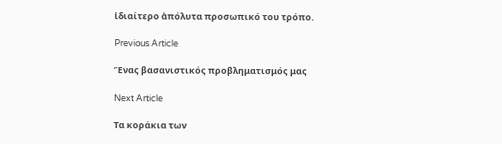ἰδιαίτερο ἀπόλυτα προσωπικό του τρόπο.

Previous Article

Ἕνας βασανιστικός προβληματισμός μας

Next Article

Τα κοράκια των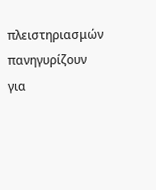πλειστηριασμών πανηγυρίζουν για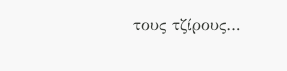τους τζίρους…